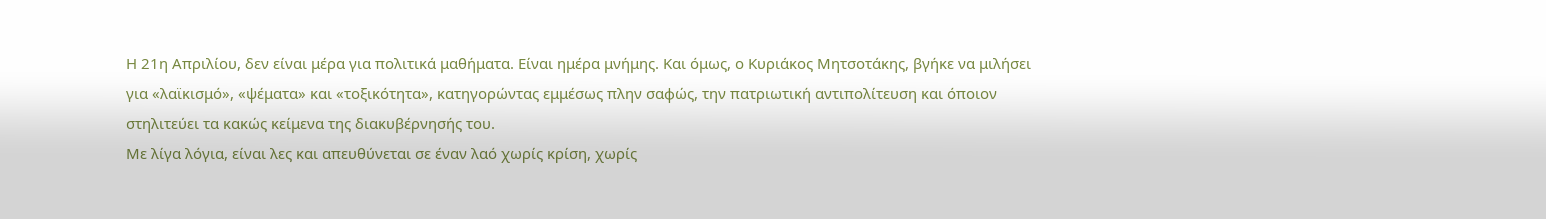Η 21η Απριλίου, δεν είναι μέρα για πολιτικά μαθήματα. Είναι ημέρα μνήμης. Και όμως, ο Κυριάκος Μητσοτάκης, βγήκε να μιλήσει για «λαϊκισμό», «ψέματα» και «τοξικότητα», κατηγορώντας εμμέσως πλην σαφώς, την πατριωτική αντιπολίτευση και όποιον στηλιτεύει τα κακώς κείμενα της διακυβέρνησής του.
Με λίγα λόγια, είναι λες και απευθύνεται σε έναν λαό χωρίς κρίση, χωρίς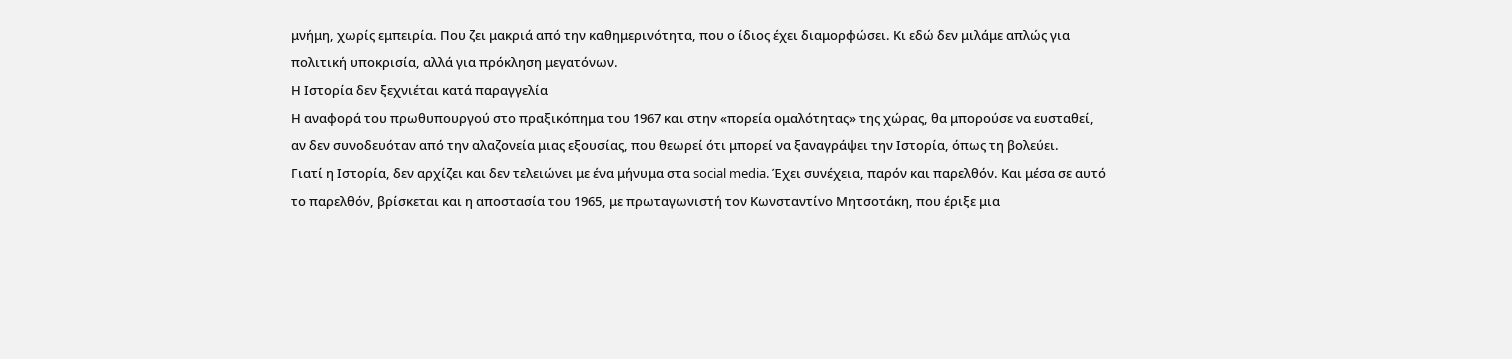μνήμη, χωρίς εμπειρία. Που ζει μακριά από την καθημερινότητα, που ο ίδιος έχει διαμορφώσει. Κι εδώ δεν μιλάμε απλώς για πολιτική υποκρισία, αλλά για πρόκληση μεγατόνων.
Η Ιστορία δεν ξεχνιέται κατά παραγγελία
Η αναφορά του πρωθυπουργού στο πραξικόπημα του 1967 και στην «πορεία ομαλότητας» της χώρας, θα μπορούσε να ευσταθεί, αν δεν συνοδευόταν από την αλαζονεία μιας εξουσίας, που θεωρεί ότι μπορεί να ξαναγράψει την Ιστορία, όπως τη βολεύει.
Γιατί η Ιστορία, δεν αρχίζει και δεν τελειώνει με ένα μήνυμα στα social media. Έχει συνέχεια, παρόν και παρελθόν. Και μέσα σε αυτό το παρελθόν, βρίσκεται και η αποστασία του 1965, με πρωταγωνιστή τον Κωνσταντίνο Μητσοτάκη, που έριξε μια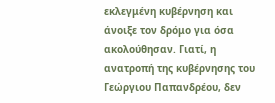εκλεγμένη κυβέρνηση και άνοιξε τον δρόμο για όσα ακολούθησαν. Γιατί, η ανατροπή της κυβέρνησης του Γεώργιου Παπανδρέου, δεν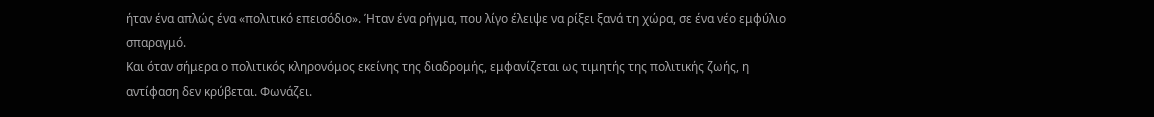ήταν ένα απλώς ένα «πολιτικό επεισόδιο». Ήταν ένα ρήγμα, που λίγο έλειψε να ρίξει ξανά τη χώρα, σε ένα νέο εμφύλιο σπαραγμό.
Και όταν σήμερα ο πολιτικός κληρονόμος εκείνης της διαδρομής, εμφανίζεται ως τιμητής της πολιτικής ζωής, η αντίφαση δεν κρύβεται. Φωνάζει.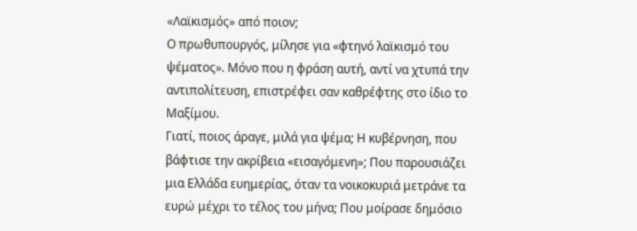«Λαϊκισμός» από ποιον;
Ο πρωθυπουργός, μίλησε για «φτηνό λαϊκισμό του ψέματος». Μόνο που η φράση αυτή, αντί να χτυπά την αντιπολίτευση, επιστρέφει σαν καθρέφτης στο ίδιο το Μαξίμου.
Γιατί, ποιος άραγε, μιλά για ψέμα; Η κυβέρνηση, που βάφτισε την ακρίβεια «εισαγόμενη»; Που παρουσιάζει μια Ελλάδα ευημερίας, όταν τα νοικοκυριά μετράνε τα ευρώ μέχρι το τέλος του μήνα; Που μοίρασε δημόσιο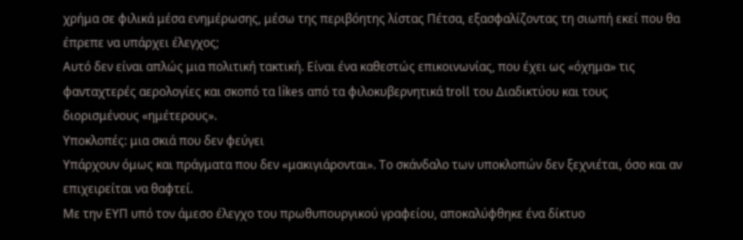χρήμα σε φιλικά μέσα ενημέρωσης, μέσω της περιβόητης λίστας Πέτσα, εξασφαλίζοντας τη σιωπή εκεί που θα έπρεπε να υπάρχει έλεγχος;
Αυτό δεν είναι απλώς μια πολιτική τακτική. Είναι ένα καθεστώς επικοινωνίας, που έχει ως «όχημα» τις φανταχτερές αερολογίες και σκοπό τα likes από τα φιλοκυβερνητικά troll του Διαδικτύου και τους διορισμένους «ημέτερους».
Υποκλοπές: μια σκιά που δεν φεύγει
Υπάρχουν όμως και πράγματα που δεν «μακιγιάρονται». Το σκάνδαλο των υποκλοπών δεν ξεχνιέται, όσο και αν επιχειρείται να θαφτεί.
Με την ΕΥΠ υπό τον άμεσο έλεγχο του πρωθυπουργικού γραφείου, αποκαλύφθηκε ένα δίκτυο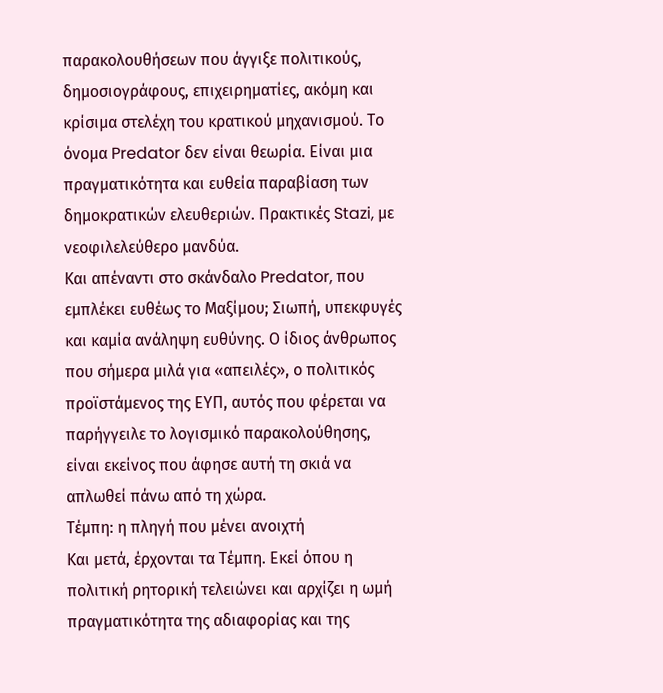παρακολουθήσεων που άγγιξε πολιτικούς, δημοσιογράφους, επιχειρηματίες, ακόμη και κρίσιμα στελέχη του κρατικού μηχανισμού. Το όνομα Predator δεν είναι θεωρία. Είναι μια πραγματικότητα και ευθεία παραβίαση των δημοκρατικών ελευθεριών. Πρακτικές Stazi, με νεοφιλελεύθερο μανδύα.
Και απέναντι στο σκάνδαλο Predator, που εμπλέκει ευθέως το Μαξίμου; Σιωπή, υπεκφυγές και καμία ανάληψη ευθύνης. Ο ίδιος άνθρωπος που σήμερα μιλά για «απειλές», ο πολιτικός προϊστάμενος της ΕΥΠ, αυτός που φέρεται να παρήγγειλε το λογισμικό παρακολούθησης, είναι εκείνος που άφησε αυτή τη σκιά να απλωθεί πάνω από τη χώρα.
Τέμπη: η πληγή που μένει ανοιχτή
Και μετά, έρχονται τα Τέμπη. Εκεί όπου η πολιτική ρητορική τελειώνει και αρχίζει η ωμή πραγματικότητα της αδιαφορίας και της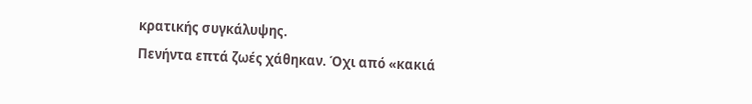κρατικής συγκάλυψης.
Πενήντα επτά ζωές χάθηκαν. Όχι από «κακιά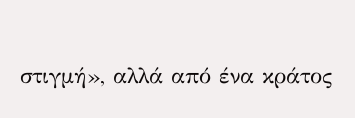στιγμή», αλλά από ένα κράτος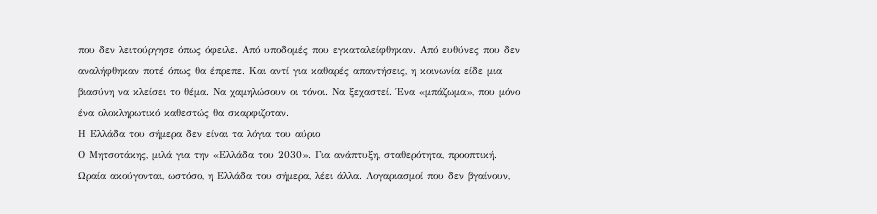που δεν λειτούργησε όπως όφειλε. Από υποδομές που εγκαταλείφθηκαν. Από ευθύνες που δεν αναλήφθηκαν ποτέ όπως θα έπρεπε. Και αντί για καθαρές απαντήσεις, η κοινωνία είδε μια βιασύνη να κλείσει το θέμα. Να χαμηλώσουν οι τόνοι. Να ξεχαστεί. Ένα «μπάζωμα», που μόνο ένα ολοκληρωτικό καθεστώς θα σκαρφιζοταν.
Η Ελλάδα του σήμερα δεν είναι τα λόγια του αύριο
Ο Μητσοτάκης, μιλά για την «Ελλάδα του 2030». Για ανάπτυξη, σταθερότητα, προοπτική. Ωραία ακούγονται, ωστόσο, η Ελλάδα του σήμερα, λέει άλλα. Λογαριασμοί που δεν βγαίνουν,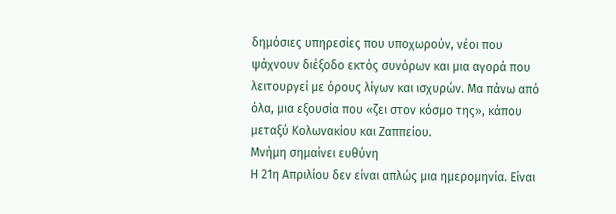δημόσιες υπηρεσίες που υποχωρούν, νέοι που ψάχνουν διέξοδο εκτός συνόρων και μια αγορά που λειτουργεί με όρους λίγων και ισχυρών. Μα πάνω από όλα, μια εξουσία που «ζει στον κόσμο της», κάπου μεταξύ Κολωνακίου και Ζαππείου.
Μνήμη σημαίνει ευθύνη
Η 21η Απριλίου δεν είναι απλώς μια ημερομηνία. Είναι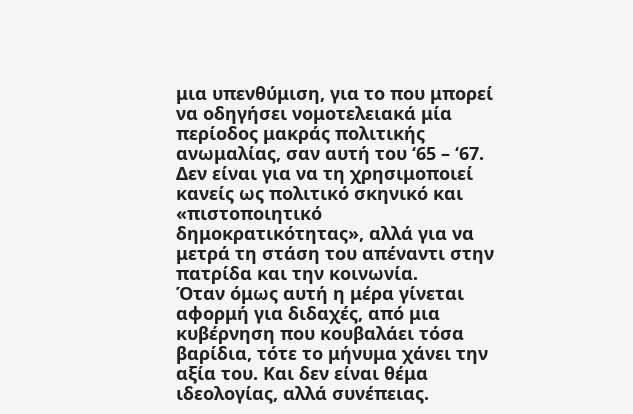μια υπενθύμιση, για το που μπορεί να οδηγήσει νομοτελειακά μία περίοδος μακράς πολιτικής ανωμαλίας, σαν αυτή του ‘65 – ‘67. Δεν είναι για να τη χρησιμοποιεί κανείς ως πολιτικό σκηνικό και «πιστοποιητικό δημοκρατικότητας», αλλά για να μετρά τη στάση του απέναντι στην πατρίδα και την κοινωνία.
Όταν όμως αυτή η μέρα γίνεται αφορμή για διδαχές, από μια κυβέρνηση που κουβαλάει τόσα βαρίδια, τότε το μήνυμα χάνει την αξία του. Και δεν είναι θέμα ιδεολογίας, αλλά συνέπειας.